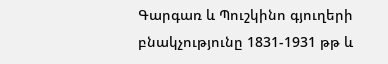Գարգառ և Պուշկինո գյուղերի բնակչությունը 1831-1931 թթ և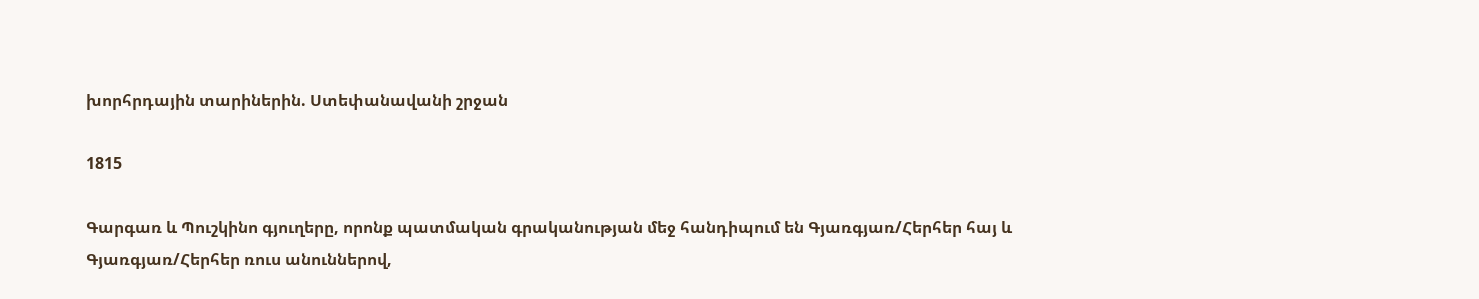խորհրդային տարիներին. Ստեփանավանի շրջան

1815

Գարգառ և Պուշկինո գյուղերը, որոնք պատմական գրականության մեջ հանդիպում են Գյառգյառ/Հերհեր հայ և Գյառգյառ/Հերհեր ռուս անուններով,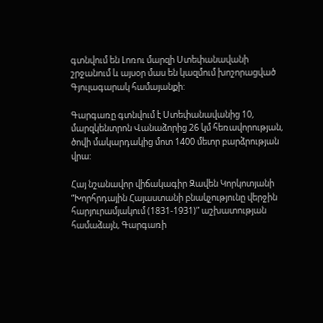գտնվում են Լոռու մարզի Ստեփանավանի շրջանում և այսօր մաս են կազմում խոշորացված Գյուլագարակ համայանքի:

Գարգառը գտնվում է Ստեփանավանից 10, մարզկենտրոն Վանաձորից 26 կմ հեռավորության, ծովի մակարդակից մոտ 1400 մետր բարձրության վրա:

Հայ նշանավոր վիճակագիր Զավեն Կորկոտյանի “Խորհրդային Հայաստանի բնակչությունը վերջին հարյուրամյակում (1831-1931)” աշխատության համաձայն, Գարգառի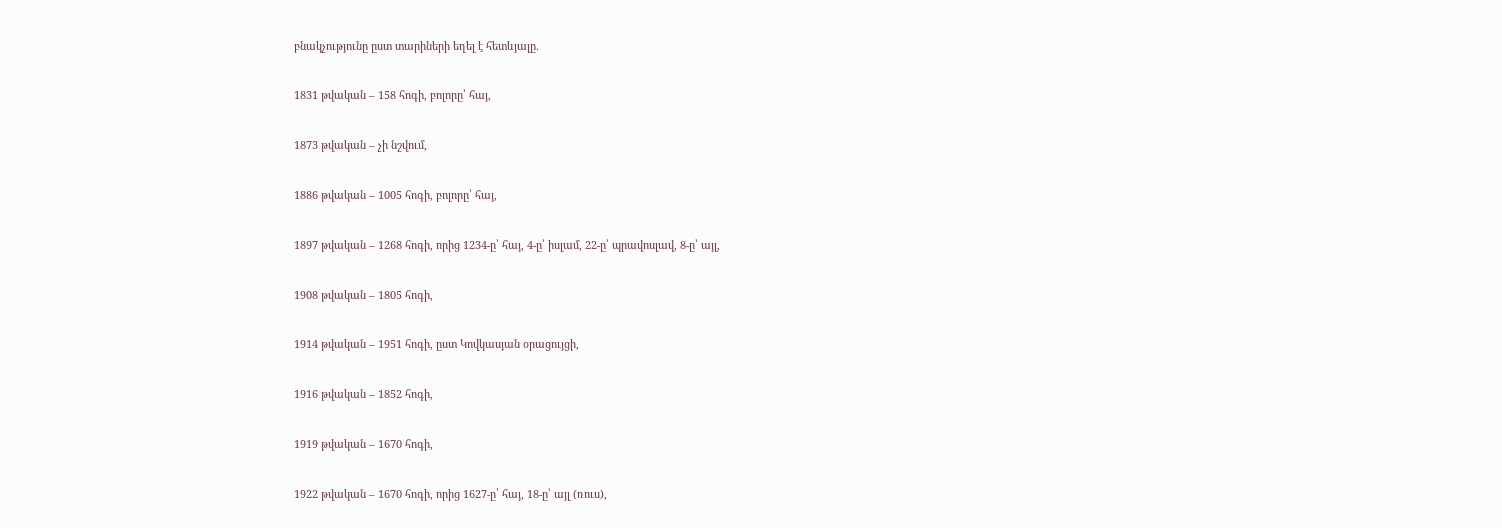բնակչությունը ըստ տարիների եղել է հետևյալը.

1831 թվական – 158 հոգի, բոլորը՝ հայ,

1873 թվական – չի նշվում,

1886 թվական – 1005 հոգի, բոլորը՝ հայ,

1897 թվական – 1268 հոգի, որից 1234-ը՝ հայ, 4-ը՝ իսլամ, 22-ը՝ պրավոսլավ, 8-ը՝ այլ,

1908 թվական – 1805 հոգի,

1914 թվական – 1951 հոգի, ըստ Կովկասյան օրացույցի,

1916 թվական – 1852 հոգի,

1919 թվական – 1670 հոգի,

1922 թվական – 1670 հոգի, որից 1627-ը՝ հայ, 18-ը՝ այլ (ռուս),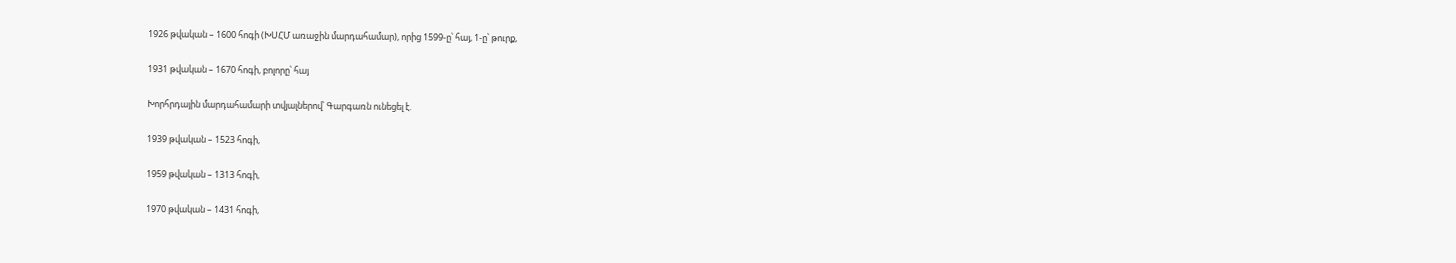1926 թվական – 1600 հոգի (ԽՍՀՄ առաջին մարդահամար), որից 1599-ը՝ հայ, 1-ը՝ թուրք,

1931 թվական – 1670 հոգի, բոլորը՝ հայ

Խորհրդային մարդահամարի տվյալներով՝ Գարգառն ունեցել է.

1939 թվական – 1523 հոգի,

1959 թվական – 1313 հոգի,

1970 թվական – 1431 հոգի,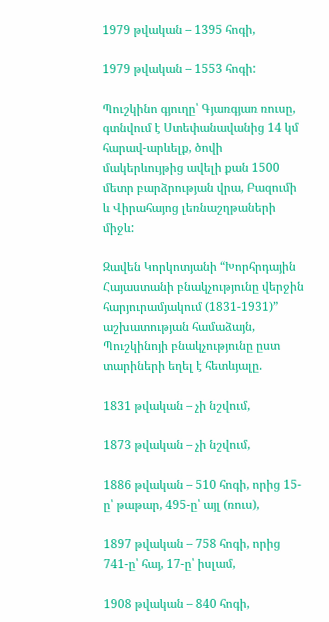1979 թվական – 1395 հոգի,

1979 թվական – 1553 հոգի:

Պուշկինո գյուղը՝ Գյառգյառ ռուսը, գտնվում է Ստեփանավանից 14 կմ հարավ-արևելք, ծովի մակերևույթից ավելի քան 1500 մետր բարձրության վրա, Բազումի և Վիրահայոց լեռնաշղթաների միջև:

Զավեն Կորկոտյանի “Խորհրդային Հայաստանի բնակչությունը վերջին հարյուրամյակում (1831-1931)” աշխատության համաձայն, Պուշկինոյի բնակչությունը ըստ տարիների եղել է հետևյալը.

1831 թվական – չի նշվում,

1873 թվական – չի նշվում,

1886 թվական – 510 հոգի, որից 15-ը՝ թաթար, 495-ը՝ այլ (ռուս),

1897 թվական – 758 հոգի, որից 741-ը՝ հայ, 17-ը՝ իսլամ,

1908 թվական – 840 հոգի,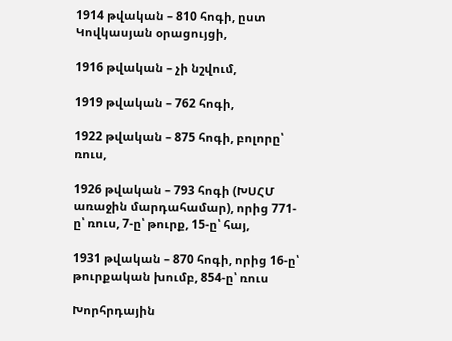1914 թվական – 810 հոգի, ըստ Կովկասյան օրացույցի,

1916 թվական – չի նշվում,

1919 թվական – 762 հոգի,

1922 թվական – 875 հոգի, բոլորը՝ ռուս,

1926 թվական – 793 հոգի (ԽՍՀՄ առաջին մարդահամար), որից 771-ը՝ ռուս, 7-ը՝ թուրք, 15-ը՝ հայ,

1931 թվական – 870 հոգի, որից 16-ը՝ թուրքական խումբ, 854-ը՝ ռուս

Խորհրդային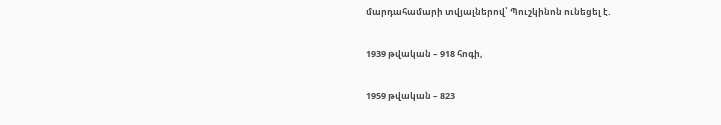մարդահամարի տվյալներով՝ Պուշկինոն ունեցել է.

1939 թվական – 918 հոգի,

1959 թվական – 823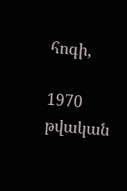հոգի,

1970 թվական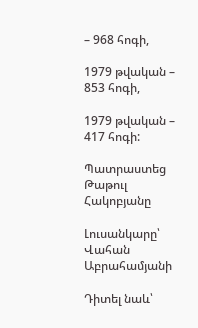– 968 հոգի,

1979 թվական – 853 հոգի,

1979 թվական – 417 հոգի:

Պատրաստեց Թաթուլ Հակոբյանը

Լուսանկարը՝ Վահան Աբրահամյանի

Դիտել նաև՝